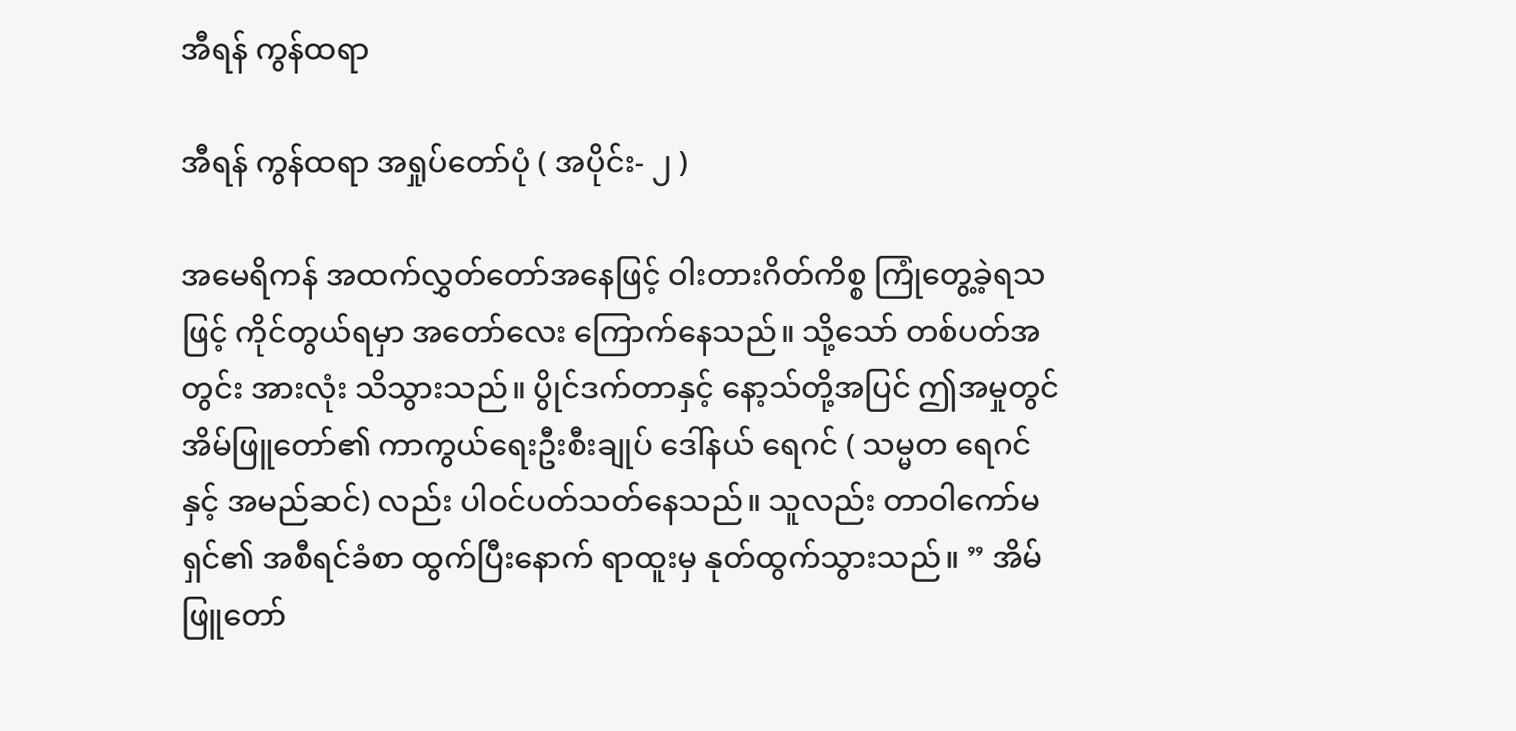အီရန် ကွန်ထရာ

အီရန် ကွန်ထရာ အရှုပ်တော်ပုံ ( အပိုင်း- ၂ )

အမေရိကန် အထက်လွှတ်တော်အနေဖြင့် ဝါးတားဂိတ်ကိစ္စ ကြုံတွေ့ခဲ့ရသဖြင့် ကိုင်တွယ်ရမှာ အတော်လေး ကြောက်နေသည်။ သို့သော် တစ်ပတ်အတွင်း အားလုံး သိသွားသည်။ ပွိုင်ဒက်တာနှင့် နော့သ်တို့အပြင် ဤအမှုတွင် အိမ်ဖြူတော်၏ ကာကွယ်ရေးဦးစီးချုပ် ဒေါ်နယ် ရေဂင် ( သမ္မတ ရေဂင်နှင့် အမည်ဆင်) လည်း ပါဝင်ပတ်သတ်နေသည်။ သူလည်း တာဝါကော်မရှင်၏ အစီရင်ခံစာ ထွက်ပြီးနောက် ရာထူးမှ နုတ်ထွက်သွားသည်။ ” အိမ်ဖြူတော်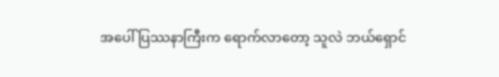အပေါ် ပြဿနာကြီးက ရောက်လာတော့ သူလဲ ဘယ်ရှောင်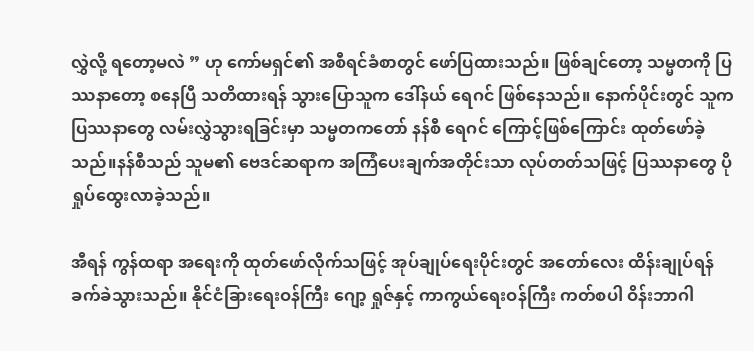လွှဲလို့ ရတော့မလဲ ” ဟု ကော်မရှင်၏ အစီရင်ခံစာတွင် ဖော်ပြထားသည်။ ဖြစ်ချင်တော့ သမ္မတကို ပြဿနာတော့ စနေပြီ သတိထားရန် သွားပြောသူက ဒေါ်နယ် ရေဂင် ဖြစ်နေသည်။ နောက်ပိုင်းတွင် သူက ပြဿနာတွေ လမ်းလွှဲသွားရခြင်းမှာ သမ္မတကတော် နန်စီ ရေဂင် ကြောင့်ဖြစ်ကြောင်း ထုတ်ဖော်ခဲ့သည်။နန်စီသည် သူမ၏ ဗေဒင်ဆရာက အကြံပေးချက်အတိုင်းသာ လုပ်တတ်သဖြင့် ပြဿနာတွေ ပိုရှုပ်ထွေးလာခဲ့သည်။

အီရန် ကွန်ထရာ အရေးကို ထုတ်ဖော်လိုက်သဖြင့် အုပ်ချုပ်ရေးပိုင်းတွင် အတော်လေး ထိန်းချုပ်ရန် ခက်ခဲသွားသည်။ နိုင်ငံခြားရေးဝန်ကြီး ဂျော့ ရှုဇ်နှင့် ကာကွယ်ရေးဝန်ကြီး ကတ်စပါ ဝိန်းဘာဂါ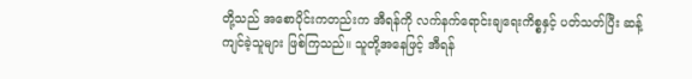တို့သည် အစောပိုင်းကတည်းက အီရန်ကို လက်နက်ရောင်းချရေးကိစ္စနှင့် ပတ်သတ်ပြီး ဆန့်ကျင်ခဲ့သူများ ဖြစ်ကြသည်။ သူတို့အနေဖြင့် အီရန်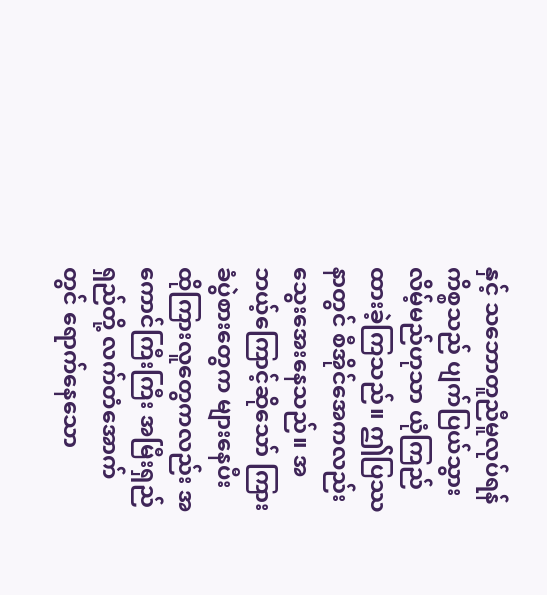နှင့် သဘောတူညီမူလုပ်ရန် ကိစ္စသည် ပျက်ပြယ်သွားလိမ့်မည်ဟုသာ ယုံကြည်ထားခဲ့ကြသည်။ ဤပြဿနာတွင် စီအိုင်အေကလည်း သွေးအေးနေသည်။ အဘယ့်ကြောင့်ဆိုသော် ကြားခံပွဲစားတွေက များနေပီး ထိုကြားလူတွေကလည်း အကောင်ကြီးကြီး အမြီးရှည်ရှည်တို့ လက်တံအောက်တွင် ရောက်နေသော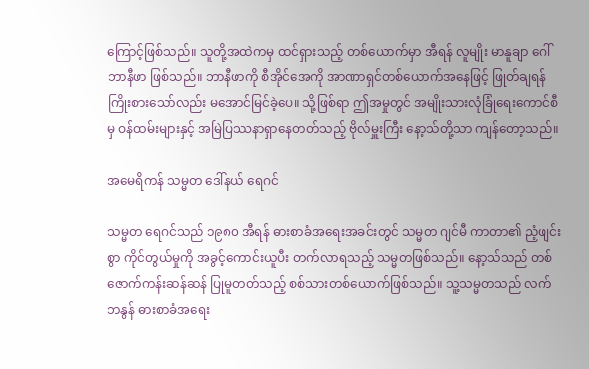ကြောင့်ဖြစ်သည်။ သူတို့အထဲကမှ ထင်ရှားသည့် တစ်ယောက်မှာ အီရန် လူမျိုး မာနူချာ ဂေါ်ဘာနီဖာ ဖြစ်သည်။ ဘာနီဖာကို စီအိုင်အေကို အာဏာရှင်တစ်ယောက်အနေဖြင့် ဖြုတ်ချရန် ကြိုးစားသော်လည်း မအောင်မြင်ခဲ့ပေ။ သို့ဖြစ်ရာ ဤအမှုတွင် အမျိုးသားလုံခြုံရေးကောင်စီမှ ဝန်ထမ်းများနှင့် အမြဲပြဿနာရှာနေတတ်သည့် ဗိုလ်မှူးကြီး နော့သ်တို့သာ ကျန်တော့သည်။

အမေရိကန် သမ္မတ ဒေါ်နယ် ရေဂင်

သမ္မတ ရေဂင်သည် ၁၉၈၀ အီရန် ဓားစာခံအရေးအခင်းတွင် သမ္မတ ဂျင်မီ ကာတာ၏ ညံ့ဖျင်းစွာ ကိုင်တွယ်မှုကို အခွင့်ကောင်းယူပီး တက်လာရသည့် သမ္မတဖြစ်သည်။ နော့သ်သည် တစ်ဇောက်ကန်းဆန်ဆန် ပြုမူတတ်သည့် စစ်သားတစ်ယောက်ဖြစ်သည်။ သူ့သမ္မတသည် လက်ဘနွန် ဓားစာခံအရေး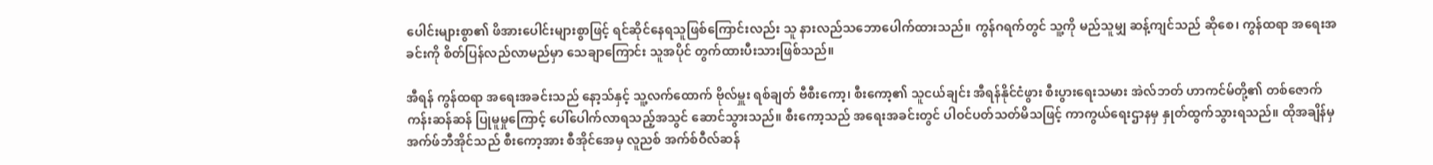ပေါင်းများစွာ၏ ဖိအားပေါင်းများစွာဖြင့် ရင်ဆိုင်နေရသူဖြစ်ကြောင်းလည်း သူ နားလည်သဘောပေါက်ထားသည်။ ကွန်ဂရက်တွင် သူ့ကို မည်သူမျှ ဆန့်ကျင်သည် ဆိုစေ၊ ကွန်ထရာ အရေးအခင်းကို စိတ်ပြန်လည်လာမည်မှာ သေချာကြောင်း သူအပိုင် တွက်ထားပီးသားဖြစ်သည်။

အီရန် ကွန်ထရာ အရေးအခင်းသည် နော့သ်နှင့် သူ့လက်ထောက် ဗိုလ်မှူး ရစ်ချတ် ဗီစီးကော့၊ စီးကော့၏ သူငယ်ချင်း အီရန်နိုင်ငံဖွား စီးပွားရေးသမား အဲလ်ဘတ် ဟာကင်မ်တို့၏ တစ်ဇောက်ကန်းဆန်ဆန် ပြုမူမှုကြောင့် ပေါ်ပေါက်လာရသည့်အသွင် ဆောင်သွားသည်။ စီးကော့သည် အရေးအခင်းတွင် ပါဝင်ပတ်သတ်မိသဖြင့် ကာကွယ်ရေးဌာနမှ နှုတ်ထွက်သွားရသည်။ ထိုအချိန်မှ အက်ဖ်ဘီအိုင်သည် စီးကော့အား စီအိုင်အေမှ လူညစ် အက်စ်ဝီလ်ဆန်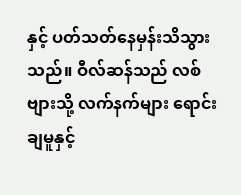နှင့် ပတ်သတ်နေမှန်းသိသွားသည်။ ဝီလ်ဆန်သည် လစ်ဗျားသို့ လက်နက်များ ရောင်းချမူနှင့်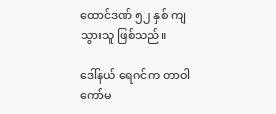ထောင်ဒဏ် ၅၂ နှစ် ကျသွားသူ ဖြစ်သည်။

ဒေါ်နယ် ရေဂင်က တာဝါကော်မ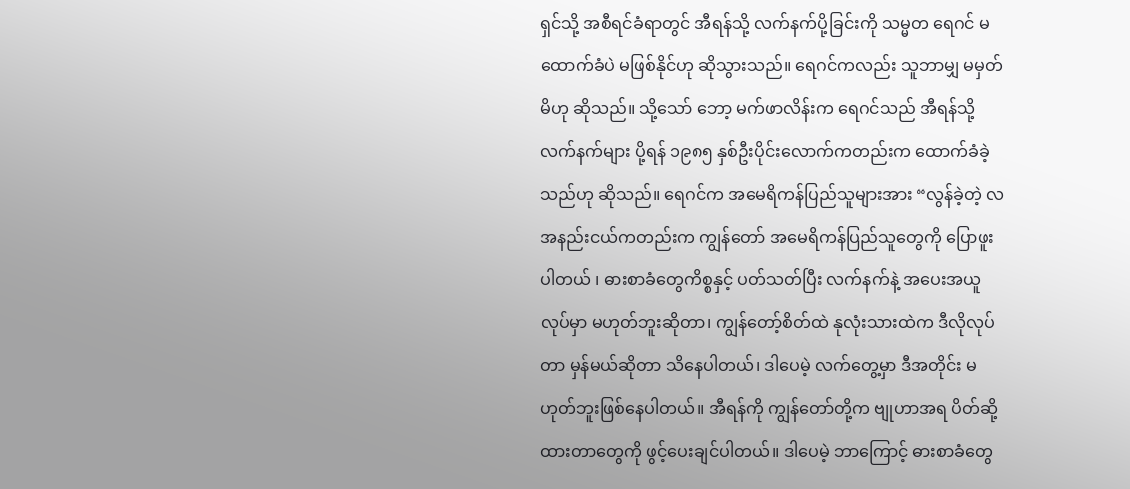ရှင်သို့ အစီရင်ခံရာတွင် အီရန်သို့ လက်နက်ပို့ခြင်းကို သမ္မတ ရေဂင် မထောက်ခံပဲ မဖြစ်နိုင်ဟု ဆိုသွားသည်။ ရေဂင်ကလည်း သူဘာမျှ မမှတ်မိဟု ဆိုသည်။ သို့သော် ဘော့ မက်ဖာလိန်းက ရေဂင်သည် အီရန်သို့ လက်နက်များ ပို့ရန် ၁၉၈၅ နှစ်ဦးပိုင်းလောက်ကတည်းက ထောက်ခံခဲ့သည်ဟု ဆိုသည်။ ရေဂင်က အမေရိကန်ပြည်သူများအား “လွန်ခဲ့တဲ့ လအနည်းငယ်ကတည်းက ကျွန်တော် အမေရိကန်ပြည်သူတွေကို ပြောဖူးပါတယ် ၊ ဓားစာခံတွေကိစ္စနှင့် ပတ်သတ်ပြီး လက်နက်နဲ့ အပေးအယူလုပ်မှာ မဟုတ်ဘူးဆိုတာ၊ ကျွန်တော့်စိတ်ထဲ နုလုံးသားထဲက ဒီလိုလုပ်တာ မှန်မယ်ဆိုတာ သိနေပါတယ်၊ ဒါပေမဲ့ လက်တွေ့မှာ ဒီအတိုင်း မဟုတ်ဘူးဖြစ်နေပါတယ်။ အီရန်ကို ကျွန်တော်တို့က ဗျုဟာအရ ပိတ်ဆို့ထားတာတွေကို ဖွင့်ပေးချင်ပါတယ်။ ဒါပေမဲ့ ဘာကြောင့် ဓားစာခံတွေ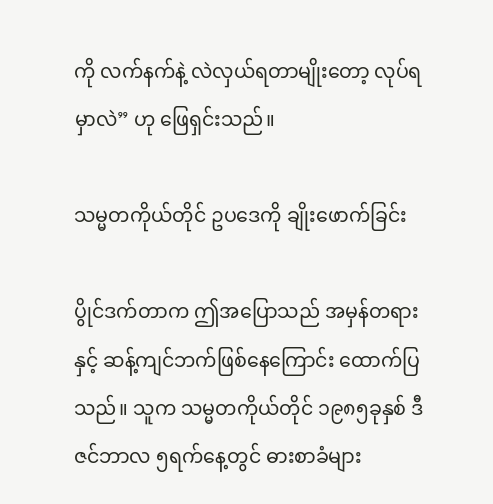ကို လက်နက်နဲ့ လဲလှယ်ရတာမျိုး‌တော့ လုပ်ရမှာလဲ” ဟု ဖြေရှင်းသည်။

သမ္မတကိုယ်တိုင် ဥပဒေကို ချိုးဖောက်ခြင်း

ပွိုင်ဒက်တာက ဤအပြောသည် အမှန်တရားနှင့် ဆန့်ကျင်ဘက်ဖြစ်နေကြောင်း ထောက်ပြသည်။ သူက သမ္မတကိုယ်တိုင် ၁၉၈၅ခုနှစ် ဒီဇင်ဘာလ ၅ရက်နေ့တွင် ဓားစာခံများ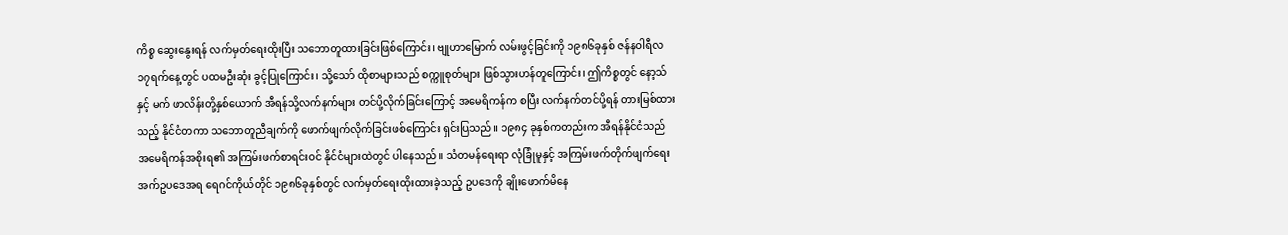ကိစ္စ ဆွေးနွေးရန် လက်မှတ်ရေးထိုးပြီး သဘောတူထားခြင်းဖြစ်ကြောင်း၊ ဗျုဟာမြောက် လမ်းဖွင့်ခြင်းကို ၁၉၈၆ခုနှစ် ဇန်နဝါရီလ ၁၇ရက်နေ့တွင် ပထမဦးဆုံး ခွင့်ပြုကြောင်း၊ သို့သော် ထိုစာများသည် စက္ကူစုတ်များ ဖြစ်သွားဟန်တူကြောင်း၊ ဤကိစ္စတွင် နော့သ်နှင့် မက် ဖာလိန်းတို့နှစ်ယောက် အီရန်သို့လက်နက်များ တင်ပို့လိုက်ခြင်းကြောင့် အမေရိကန်က စပြီး လက်နက်တင်ပို့ရန် တားမြစ်ထားသည့် နိုင်ငံတကာ သဘောတူညီချက်ကို ဖောက်ဖျက်လိုက်ခြင်းဖစ်ကြောင်း ရှင်းပြသည်။ ၁၉၈၄ ခုနှစ်ကတည်းက အီရန်နိုင်ငံသည် အမေရိကန်အစိုးရ၏ အကြမ်းဖက်စာရင်းဝင် နိုင်ငံများထဲတွင် ပါနေသည်။ သံတမန်ရေးရာ လုံခြုံမူနှင့် အကြမ်းဖက်တိုက်ဖျက်ရေး အက်ဥပဒေအရ ရေဂင်ကိုယ်တိုင် ၁၉၈၆ခုနှစ်တွင် လက်မှတ်ရေးထိုးထားခဲ့သည့် ဥပဒေကို ချိုးဖောက်မိနေ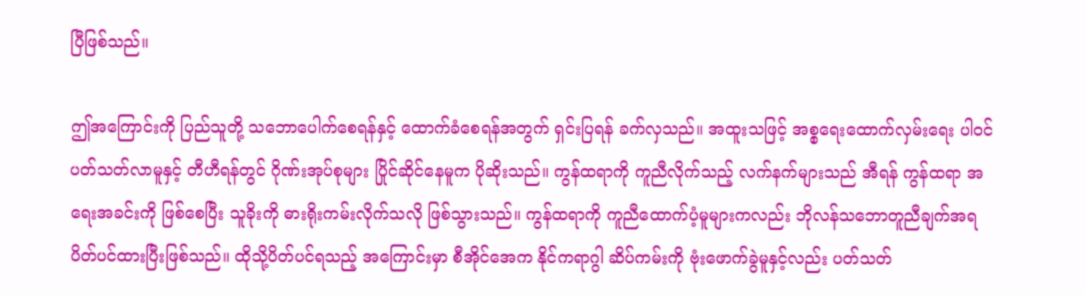ပြီဖြစ်သည်။

ဤအကြောင်းကို ပြည်သူတို့ သဘောပေါက်စေရန်နှင့် ထောက်ခံစေရန်အတွက် ရှင်းပြရန် ခက်လှသည်။ အထူးသဖြင့် အစ္စရေးထောက်လှမ်းရေး ပါဝင်ပတ်သတ်လာမူနှင့် တီဟီရန်တွင် ဂိုဏ်းအုပ်စုများ ပြိုင်ဆိုင်နေမူက ပိုဆိုးသည်။ ကွန်ထရာကို ကူညီလိုက်သည့် လက်နက်များသည် အီရန် ကွန်ထရာ အရေးအခင်းကို ဖြစ်စေပြီး သူခိုးကို ဓားရိုးကမ်းလိုက်သလို ဖြစ်သွားသည်။ ကွန်ထရာကို ကူညီထောက်ပံ့မူများကလည်း ဘိုလန်သဘောတူညီချက်အရ ပိတ်ပင်ထားပြီးဖြစ်သည်။ ထိုသို့ပိတ်ပင်ရသည့် အကြောင်းမှာ စီအိုင်အေက နိုင်ကရာဂွါ ဆိပ်ကမ်းကို ဗုံးဖောက်ခွဲမူနှင့်လည်း ပတ်သတ်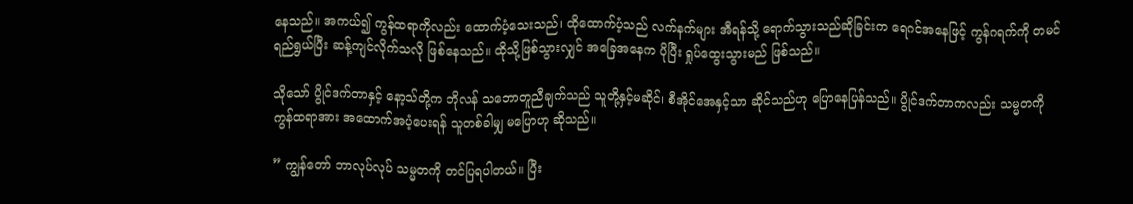နေသည်။ အကယ်၍ ကွန်ထရာကိုလည်း ထောက်ပံ့သေးသည်၊ ထိုထောက်ပံ့သည် လက်နက်များ အီရန်သို့ ရောက်သွားသည်ဆိုခြင်းက ရေဂင်အနေဖြင့် ကွန်ဂရက်ကို တမင်ရည်ရွယ်ပြီး ဆန့်ကျင်လိုက်သလို ဖြစ်နေသည်။ ထိုသို့ဖြစ်သွားလျှင် အခြေအနေက ပိုပြီး ရှုပ်ထွေးသွားမည် ဖြစ်သည်။

သို‌သော် ပွိုင်ဒက်တာနှင့် နော့သ်တို့က ဘိုလန် သဘောတူညီချက်သည် သူတို့နှင့်မဆိုင်၊ စီအိုင်အေနှင့်သာ ဆိုင်သည်ဟု ပြောနေပြန်သည်။ ပွိုင်ဒက်တာကလည်း သမ္မတကို ကွန်ထရာအား အထောက်အပံ့ပေးရန် သူတစ်ခါမျှ မပြောဟု ဆိုသည်။

” ကျွန်တော် ဘာလုပ်လုပ် သမ္မတကို တင်ပြရပါတယ်။ ပြီး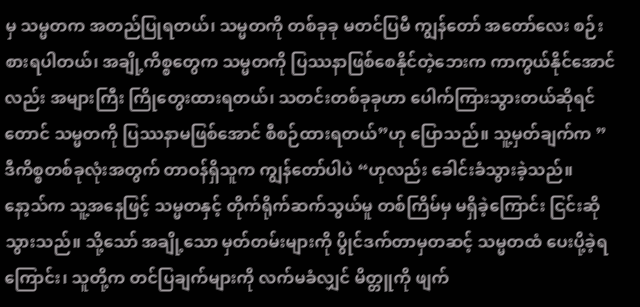မှ သမ္မတက အတည်ပြုရတယ်၊ သမ္မတကို တစ်ခုခု မတင်ပြမီ ကျွန်တော် အတော်လေး စဉ်းစားရပါတယ်၊ အချို့ကိစ္စတွေက သမ္မတကို ပြဿနာဖြစ်စေနိုင်တဲ့ဘေးက ကာကွယ်နိုင်အောင်လည်း အများကြီး ကြိုတွေးထားရတယ်၊ သတင်းတစ်ခုခုဟာ ပေါက်ကြားသွားတယ်ဆိုရင်တောင် သမ္မတကို ပြဿနာမဖြစ်အောင် စီစဉ်ထားရတယ်”ဟု ပြောသည်။ သူ့မှတ်ချက်က ” ဒီကိစ္စတစ်ခုလုံးအတွက် တာဝန်ရှိသူက ကျွန်တော်ပါပဲ “ဟုလည်း ခေါင်းခံသွားခဲ့သည်။
နော့သ်က သူ့အနေဖြင့် သမ္မတနှင့် တိုက်ရိုက်ဆက်သွယ်မူ တစ်ကြိမ်မှ မရှိခဲ့ကြောင်း ငြင်းဆိုသွားသည်။ သို့သော် အချို့သော မှတ်တမ်းများကို ပွိုင်ဒက်တာမှတဆင့် သမ္မတထံ ပေးပို့ခဲ့ရကြောင်း၊ သူတို့က တင်ပြချက်များကို လက်မခံလျှင် မိတ္တူကို ဖျက်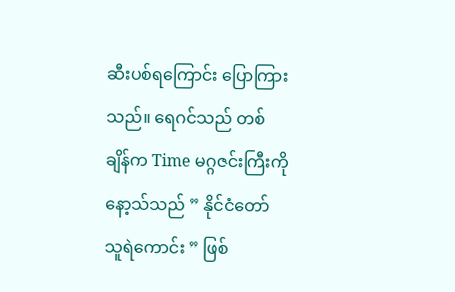ဆီးပစ်ရကြောင်း ပြောကြားသည်။ ရေဂင်သည် တစ်ချိန်က Time မဂ္ဂဇင်းကြီးကို နော့သ်သည် ” နိုင်ငံတော် သူရဲကောင်း ” ဖြစ်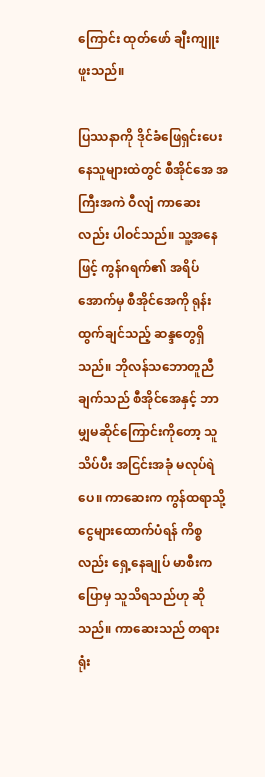ကြောင်း ထုတ်ဖော် ချီးကျူးဖူးသည်။

ပြဿနာကို ဒိုင်ခံဖြေရှင်းပေးနေသူများထဲတွင် စီအိုင်အေ အကြီးအကဲ ဝီလျံ ကာဆေးလည်း ပါဝင်သည်။ သူ့အနေဖြင့် ကွန်ဂရက်၏ အရိပ်အောက်မှ စီအိုင်အေကို ရုန်းထွက်ချင်သည့် ဆန္ဒတွေရှိသည်။ ဘိုလန်သဘောတူညီချက်သည် စီအိုင်အေနှင့် ဘာမျှမဆိုင်ကြောင်းကိုတော့ သူသိပ်ပီး အငြင်းအခုံ မလုပ်ရဲပေ။ ကာဆေးက ကွန်ထရာသို့ ငွေများထောက်ပံရန် ကိစ္စလည်း ရှေ့နေချုပ် မာစီးက ပြောမှ သူသိရသည်ဟု ဆိုသည်။ ကာဆေးသည် တရားရုံး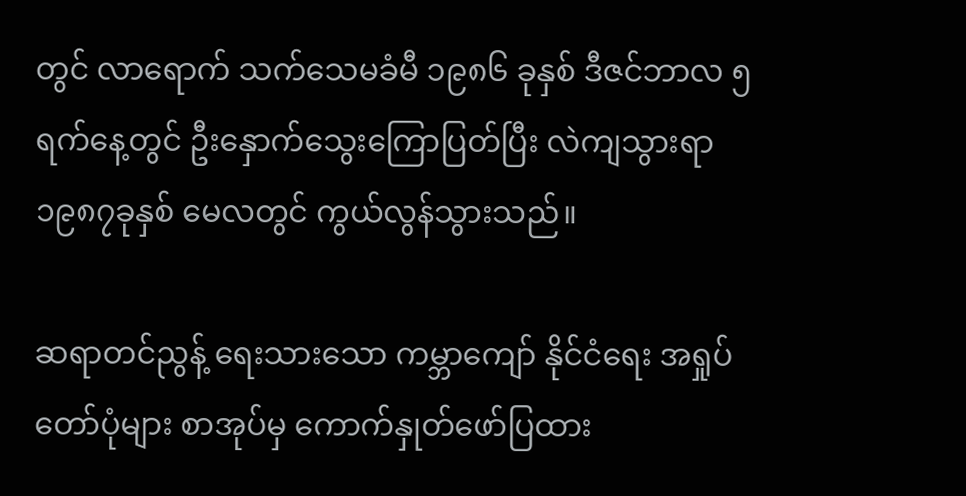တွင် လာရောက် သက်သေမခံမီ ၁၉၈၆ ခုနှစ် ဒီဇင်ဘာလ ၅ရက်နေ့တွင် ဦးနှောက်သွေးကြောပြတ်ပြီး လဲကျသွားရာ ၁၉၈၇ခုနှစ် မေလတွင် ကွယ်လွန်သွားသည်။

ဆရာတင်ညွန့် ရေးသားသော ကမ္ဘာကျော် နိုင်ငံရေး အရှုပ်တော်ပုံများ စာအုပ်မှ ကောက်နှုတ်ဖော်ပြထား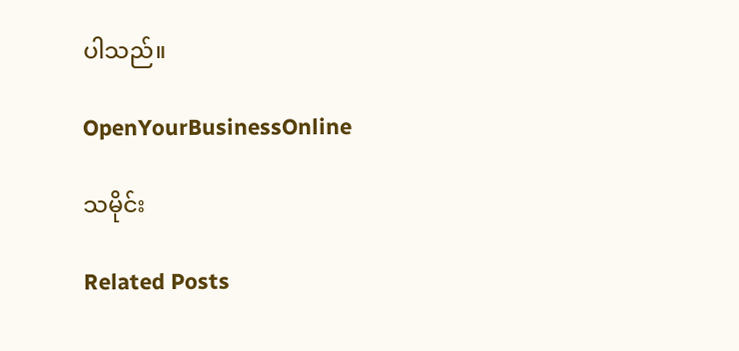ပါသည်။

OpenYourBusinessOnline

သမိုင်း

Related Posts